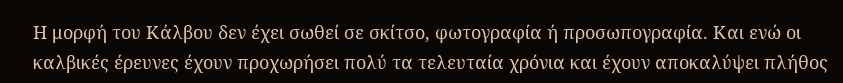Η μορφή του Κάλβου δεν έχει σωθεί σε σκίτσο, φωτογραφία ή προσωπογραφία. Και ενώ οι καλβικές έρευνες έχουν προχωρήσει πολύ τα τελευταία χρόνια και έχουν αποκαλύψει πλήθος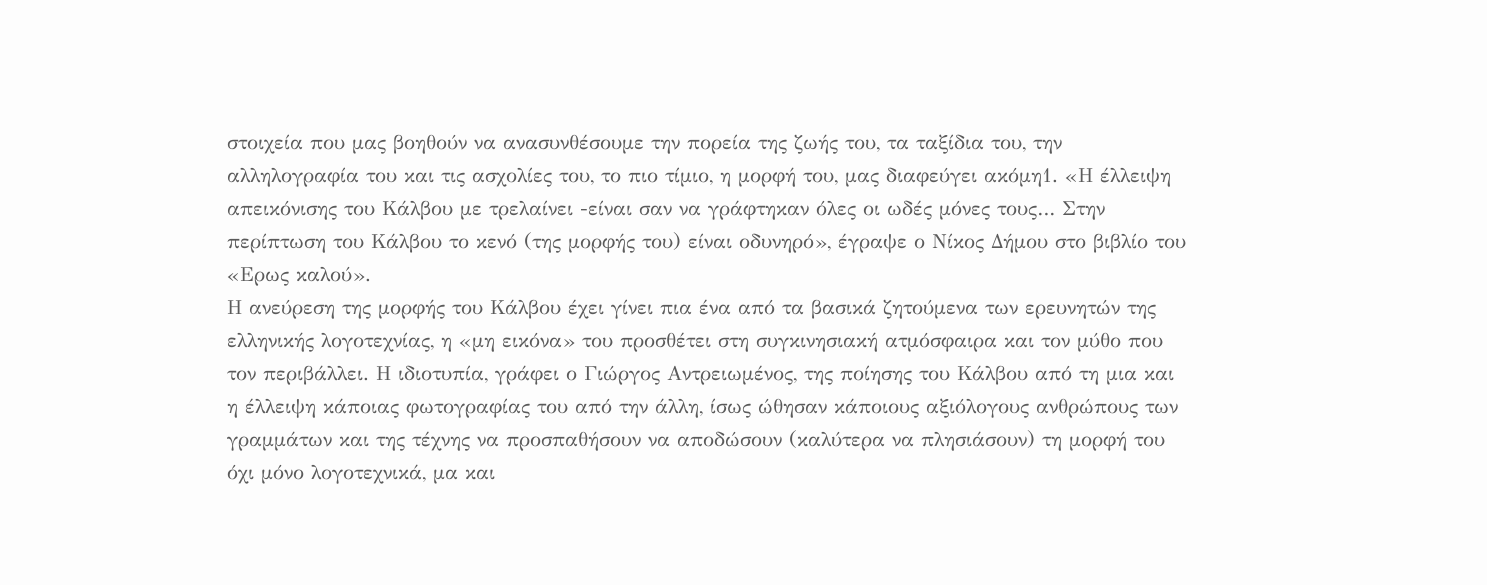στοιχεία που μας βοηθούν να ανασυνθέσουμε την πορεία της ζωής του, τα ταξίδια του, την αλληλογραφία του και τις ασχολίες του, το πιο τίμιο, η μορφή του, μας διαφεύγει ακόμη1. «Η έλλειψη απεικόνισης του Κάλβου με τρελαίνει -είναι σαν να γράφτηκαν όλες οι ωδές μόνες τους… Στην περίπτωση του Κάλβου το κενό (της μορφής του) είναι οδυνηρό», έγραψε ο Νίκος Δήμου στο βιβλίο του «Ερως καλού».
Η ανεύρεση της μορφής του Κάλβου έχει γίνει πια ένα από τα βασικά ζητούμενα των ερευνητών της ελληνικής λογοτεχνίας, η «μη εικόνα» του προσθέτει στη συγκινησιακή ατμόσφαιρα και τον μύθο που τον περιβάλλει. Η ιδιοτυπία, γράφει ο Γιώργος Αντρειωμένος, της ποίησης του Κάλβου από τη μια και η έλλειψη κάποιας φωτογραφίας του από την άλλη, ίσως ώθησαν κάποιους αξιόλογους ανθρώπους των γραμμάτων και της τέχνης να προσπαθήσουν να αποδώσουν (καλύτερα να πλησιάσουν) τη μορφή του όχι μόνο λογοτεχνικά, μα και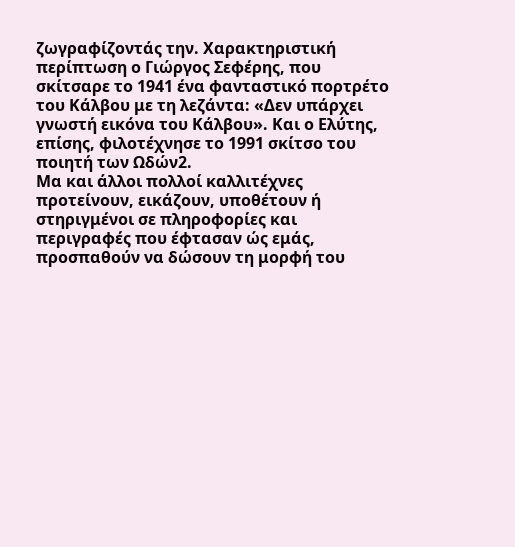ζωγραφίζοντάς την. Χαρακτηριστική περίπτωση ο Γιώργος Σεφέρης, που σκίτσαρε το 1941 ένα φανταστικό πορτρέτο του Κάλβου με τη λεζάντα: «Δεν υπάρχει γνωστή εικόνα του Κάλβου». Και ο Ελύτης, επίσης, φιλοτέχνησε το 1991 σκίτσο του ποιητή των Ωδών2.
Μα και άλλοι πολλοί καλλιτέχνες προτείνουν, εικάζουν, υποθέτουν ή στηριγμένοι σε πληροφορίες και περιγραφές που έφτασαν ώς εμάς, προσπαθούν να δώσουν τη μορφή του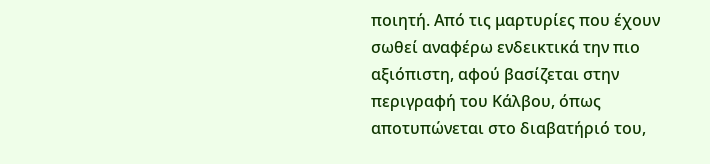ποιητή. Από τις μαρτυρίες που έχουν σωθεί αναφέρω ενδεικτικά την πιο αξιόπιστη, αφού βασίζεται στην περιγραφή του Κάλβου, όπως αποτυπώνεται στο διαβατήριό του,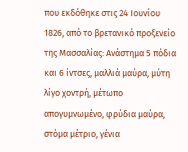που εκδόθηκε στις 24 Ιουνίου 1826, από το βρετανικό προξενείο της Μασσαλίας: Ανάστημα 5 πόδια και 6 ίντσες, μαλλιά μαύρα, μύτη λίγο χοντρή, μέτωπο απογυμνωμένο, φρύδια μαύρα, στόμα μέτριο, γένια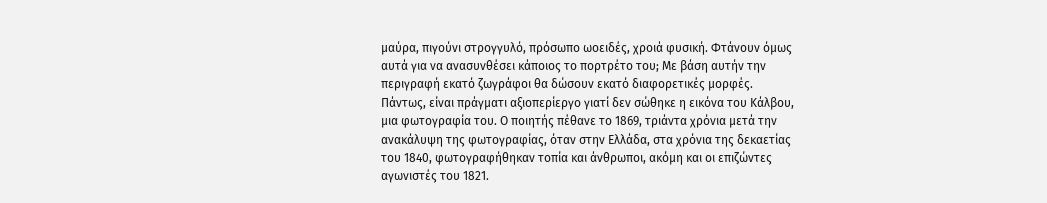μαύρα, πιγούνι στρογγυλό, πρόσωπο ωοειδές, χροιά φυσική. Φτάνουν όμως αυτά για να ανασυνθέσει κάποιος το πορτρέτο του; Με βάση αυτήν την περιγραφή εκατό ζωγράφοι θα δώσουν εκατό διαφορετικές μορφές.
Πάντως, είναι πράγματι αξιοπερίεργο γιατί δεν σώθηκε η εικόνα του Κάλβου, μια φωτογραφία του. Ο ποιητής πέθανε το 1869, τριάντα χρόνια μετά την ανακάλυψη της φωτογραφίας, όταν στην Ελλάδα, στα χρόνια της δεκαετίας του 1840, φωτογραφήθηκαν τοπία και άνθρωποι, ακόμη και οι επιζώντες αγωνιστές του 1821.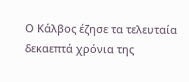Ο Κάλβος έζησε τα τελευταία δεκαεπτά χρόνια της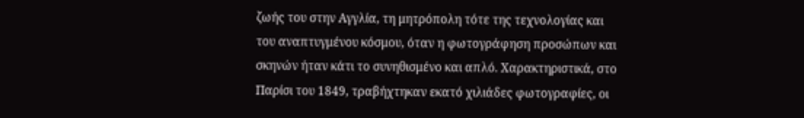ζωής του στην Αγγλία, τη μητρόπολη τότε της τεχνολογίας και του αναπτυγμένου κόσμου, όταν η φωτογράφηση προσώπων και σκηνών ήταν κάτι το συνηθισμένο και απλό. Χαρακτηριστικά, στο Παρίσι του 1849, τραβήχτηκαν εκατό χιλιάδες φωτογραφίες, οι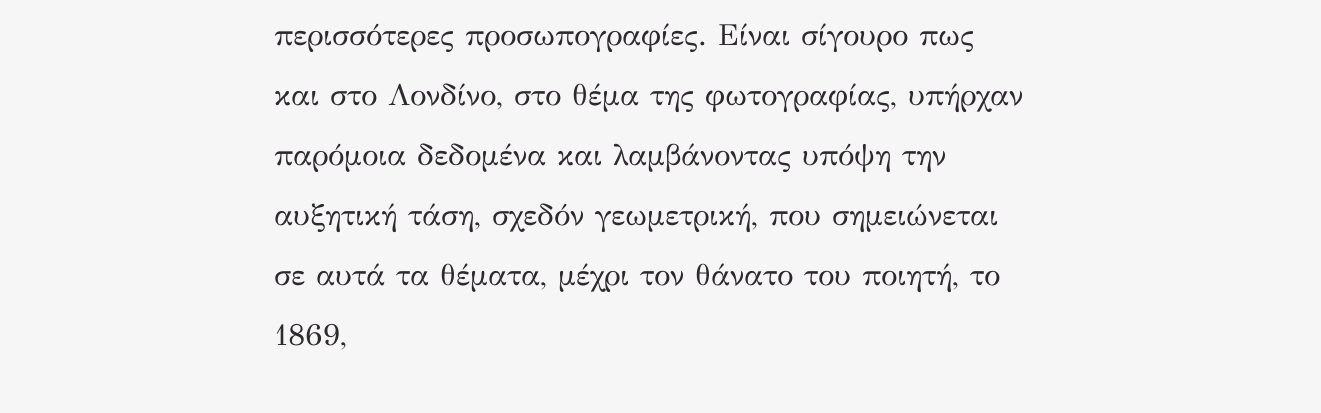περισσότερες προσωπογραφίες. Είναι σίγουρο πως και στο Λονδίνο, στο θέμα της φωτογραφίας, υπήρχαν παρόμοια δεδομένα και λαμβάνοντας υπόψη την αυξητική τάση, σχεδόν γεωμετρική, που σημειώνεται σε αυτά τα θέματα, μέχρι τον θάνατο του ποιητή, το 1869,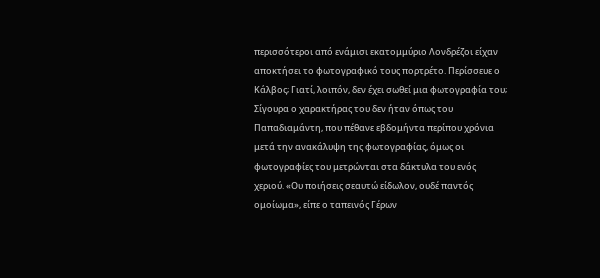περισσότεροι από ενάμισι εκατομμύριο Λονδρέζοι είχαν αποκτήσει το φωτογραφικό τους πορτρέτο. Περίσσευε ο Κάλβος; Γιατί, λοιπόν, δεν έχει σωθεί μια φωτογραφία του; Σίγουρα ο χαρακτήρας του δεν ήταν όπως του Παπαδιαμάντη, που πέθανε εβδομήντα περίπου χρόνια μετά την ανακάλυψη της φωτογραφίας, όμως οι φωτογραφίες του μετρώνται στα δάκτυλα του ενός χεριού. «Ου ποιήσεις σεαυτώ είδωλον, ουδέ παντός ομοίωμα», είπε ο ταπεινός Γέρων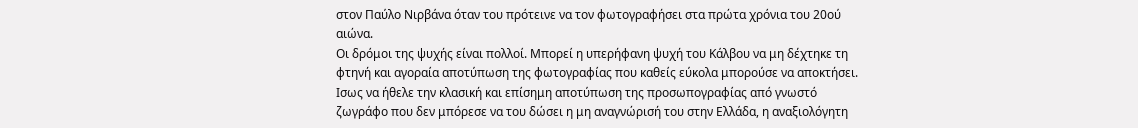στον Παύλο Νιρβάνα όταν του πρότεινε να τον φωτογραφήσει στα πρώτα χρόνια του 20ού αιώνα.
Οι δρόμοι της ψυχής είναι πολλοί. Μπορεί η υπερήφανη ψυχή του Κάλβου να μη δέχτηκε τη φτηνή και αγοραία αποτύπωση της φωτογραφίας που καθείς εύκολα μπορούσε να αποκτήσει. Ισως να ήθελε την κλασική και επίσημη αποτύπωση της προσωπογραφίας από γνωστό ζωγράφο που δεν μπόρεσε να του δώσει η μη αναγνώρισή του στην Ελλάδα, η αναξιολόγητη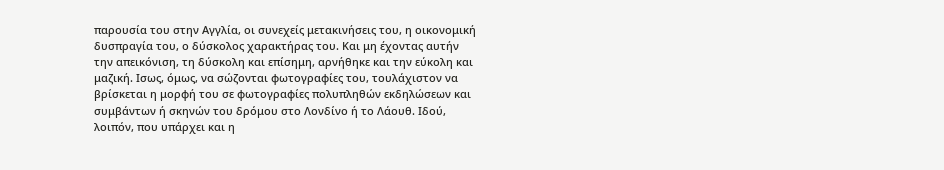παρουσία του στην Αγγλία, οι συνεχείς μετακινήσεις του, η οικονομική δυσπραγία του, ο δύσκολος χαρακτήρας του. Και μη έχοντας αυτήν την απεικόνιση, τη δύσκολη και επίσημη, αρνήθηκε και την εύκολη και μαζική. Ισως, όμως, να σώζονται φωτογραφίες του, τουλάχιστον να βρίσκεται η μορφή του σε φωτογραφίες πολυπληθών εκδηλώσεων και συμβάντων ή σκηνών του δρόμου στο Λονδίνο ή το Λάουθ. Ιδού, λοιπόν, που υπάρχει και η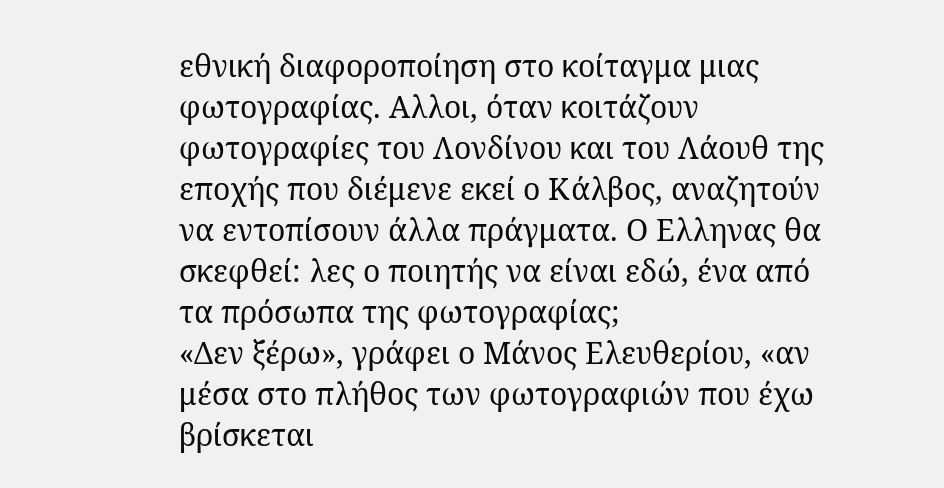εθνική διαφοροποίηση στο κοίταγμα μιας φωτογραφίας. Αλλοι, όταν κοιτάζουν φωτογραφίες του Λονδίνου και του Λάουθ της εποχής που διέμενε εκεί ο Κάλβος, αναζητούν να εντοπίσουν άλλα πράγματα. Ο Ελληνας θα σκεφθεί: λες ο ποιητής να είναι εδώ, ένα από τα πρόσωπα της φωτογραφίας;
«Δεν ξέρω», γράφει ο Μάνος Ελευθερίου, «αν μέσα στο πλήθος των φωτογραφιών που έχω βρίσκεται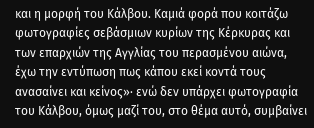και η μορφή του Κάλβου. Καμιά φορά που κοιτάζω φωτογραφίες σεβάσμιων κυρίων της Κέρκυρας και των επαρχιών της Αγγλίας του περασμένου αιώνα, έχω την εντύπωση πως κάπου εκεί κοντά τους ανασαίνει και κείνος»· ενώ δεν υπάρχει φωτογραφία του Κάλβου, όμως μαζί του, στο θέμα αυτό, συμβαίνει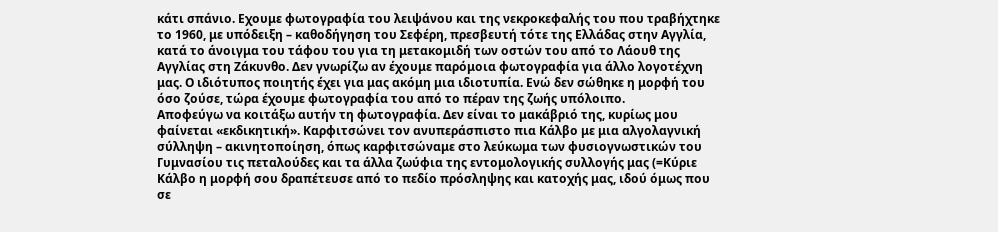κάτι σπάνιο. Εχουμε φωτογραφία του λειψάνου και της νεκροκεφαλής του που τραβήχτηκε το 1960, με υπόδειξη – καθοδήγηση του Σεφέρη, πρεσβευτή τότε της Ελλάδας στην Αγγλία, κατά το άνοιγμα του τάφου του για τη μετακομιδή των οστών του από το Λάουθ της Αγγλίας στη Ζάκυνθο. Δεν γνωρίζω αν έχουμε παρόμοια φωτογραφία για άλλο λογοτέχνη μας. Ο ιδιότυπος ποιητής έχει για μας ακόμη μια ιδιοτυπία. Ενώ δεν σώθηκε η μορφή του όσο ζούσε, τώρα έχουμε φωτογραφία του από το πέραν της ζωής υπόλοιπο.
Αποφεύγω να κοιτάξω αυτήν τη φωτογραφία. Δεν είναι το μακάβριό της, κυρίως μου φαίνεται «εκδικητική». Καρφιτσώνει τον ανυπεράσπιστο πια Κάλβο με μια αλγολαγνική σύλληψη – ακινητοποίηση, όπως καρφιτσώναμε στο λεύκωμα των φυσιογνωστικών του Γυμνασίου τις πεταλούδες και τα άλλα ζωύφια της εντομολογικής συλλογής μας (=Κύριε Κάλβο η μορφή σου δραπέτευσε από το πεδίο πρόσληψης και κατοχής μας, ιδού όμως που σε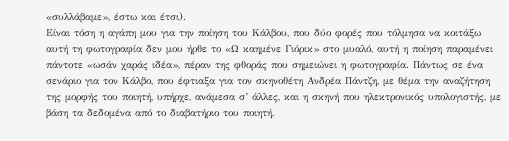«συλλάβαμε», έστω και έτσι).
Είναι τόση η αγάπη μου για την ποίηση του Κάλβου, που δύο φορές που τόλμησα να κοιτάξω αυτή τη φωτογραφία δεν μου ήρθε το «Ω καημένε Γιόρικ» στο μυαλό, αυτή η ποίηση παραμένει πάντοτε «ωσάν χαράς ιδέα», πέραν της φθοράς που σημειώνει η φωτογραφία. Πάντως σε ένα σενάριο για τον Κάλβο, που έφτιαξα για τον σκηνοθέτη Ανδρέα Πάντζη, με θέμα την αναζήτηση της μορφής του ποιητή, υπήρχε, ανάμεσα σ’ άλλες, και η σκηνή που ηλεκτρονικός υπολογιστής, με βάση τα δεδομένα από το διαβατήριο του ποιητή,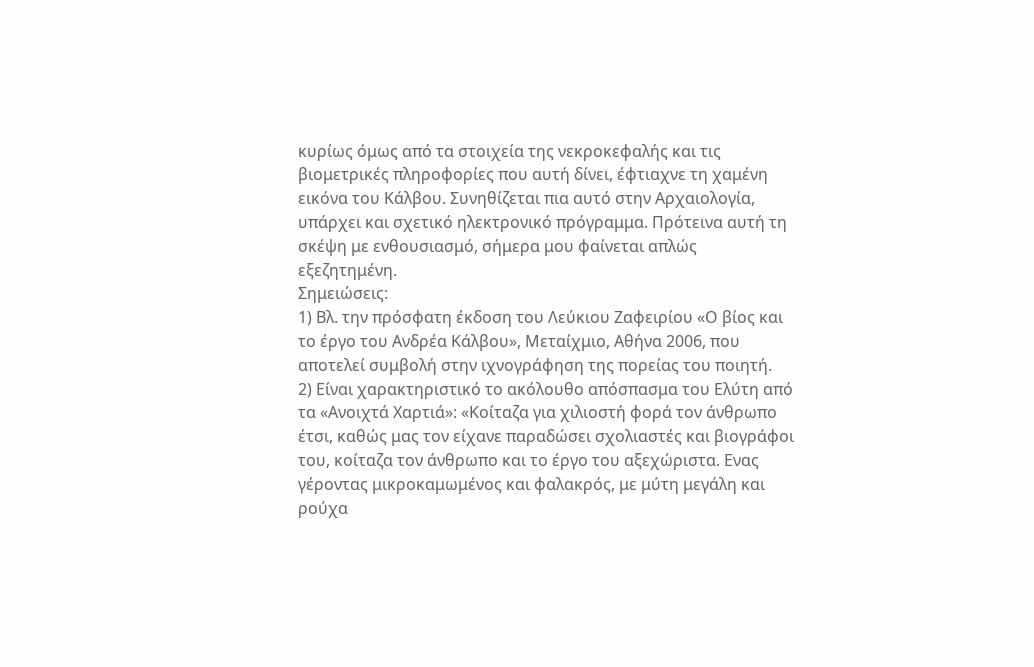κυρίως όμως από τα στοιχεία της νεκροκεφαλής και τις βιομετρικές πληροφορίες που αυτή δίνει, έφτιαχνε τη χαμένη εικόνα του Κάλβου. Συνηθίζεται πια αυτό στην Αρχαιολογία, υπάρχει και σχετικό ηλεκτρονικό πρόγραμμα. Πρότεινα αυτή τη σκέψη με ενθουσιασμό, σήμερα μου φαίνεται απλώς εξεζητημένη.
Σημειώσεις:
1) Βλ. την πρόσφατη έκδοση του Λεύκιου Ζαφειρίου «Ο βίος και το έργο του Ανδρέα Κάλβου», Μεταίχμιο, Αθήνα 2006, που αποτελεί συμβολή στην ιχνογράφηση της πορείας του ποιητή.
2) Είναι χαρακτηριστικό το ακόλουθο απόσπασμα του Ελύτη από τα «Ανοιχτά Χαρτιά»: «Κοίταζα για χιλιοστή φορά τον άνθρωπο έτσι, καθώς μας τον είχανε παραδώσει σχολιαστές και βιογράφοι του, κοίταζα τον άνθρωπο και το έργο του αξεχώριστα. Ενας γέροντας μικροκαμωμένος και φαλακρός, με μύτη μεγάλη και ρούχα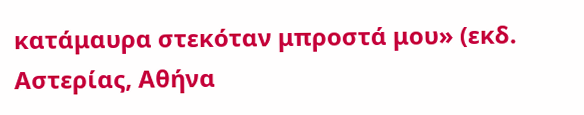κατάμαυρα στεκόταν μπροστά μου» (εκδ. Αστερίας, Αθήνα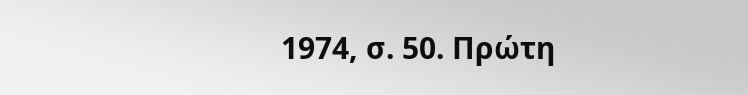1974, σ. 50. Πρώτη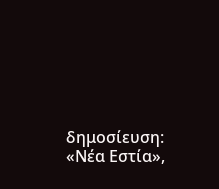δημοσίευση: «Νέα Εστία»,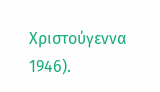Χριστούγεννα 1946).